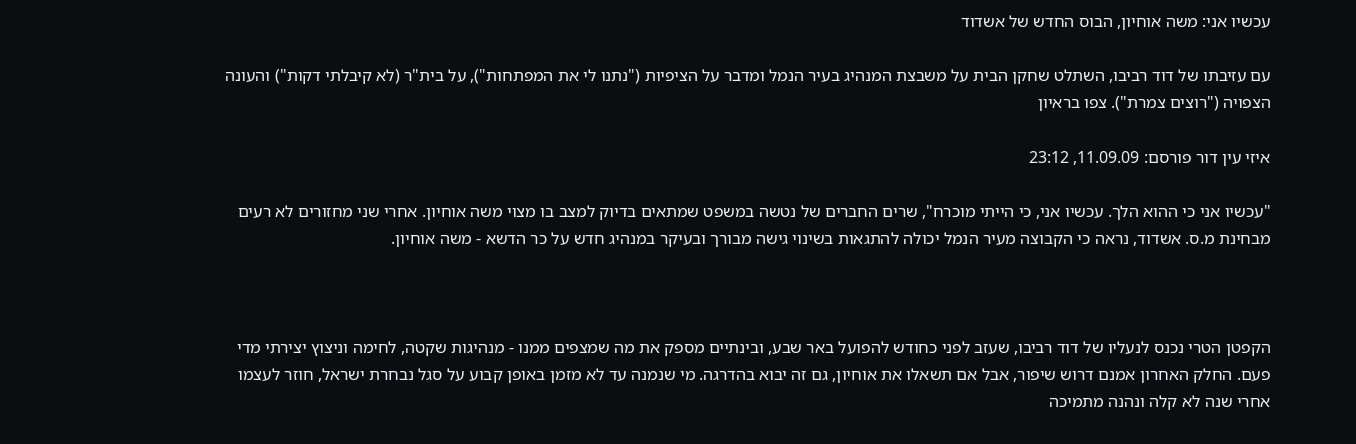עכשיו אני: משה אוחיון, הבוס החדש של אשדוד

עם עזיבתו של דוד רביבו, השתלט שחקן הבית על משבצת המנהיג בעיר הנמל ומדבר על הציפיות ("נתנו לי את המפתחות"), על בית"ר (לא קיבלתי דקות") והעונה הצפויה ("רוצים צמרת"). צפו בראיון

איזי עין דור פורסם: 11.09.09, 23:12

"עכשיו אני כי ההוא הלך. עכשיו אני, כי הייתי מוכרח", שרים החברים של נטשה במשפט שמתאים בדיוק למצב בו מצוי משה אוחיון. אחרי שני מחזורים לא רעים מבחינת מ.ס. אשדוד, נראה כי הקבוצה מעיר הנמל יכולה להתגאות בשינוי גישה מבורך ובעיקר במנהיג חדש על כר הדשא - משה אוחיון.



הקפטן הטרי נכנס לנעליו של דוד רביבו, שעזב לפני כחודש להפועל באר שבע, ובינתיים מספק את מה שמצפים ממנו - מנהיגות שקטה, לחימה וניצוץ יצירתי מדי פעם. החלק האחרון אמנם דרוש שיפור, אבל אם תשאלו את אוחיון, גם זה יבוא בהדרגה. מי שנמנה עד לא מזמן באופן קבוע על סגל נבחרת ישראל, חוזר לעצמו אחרי שנה לא קלה ונהנה מתמיכה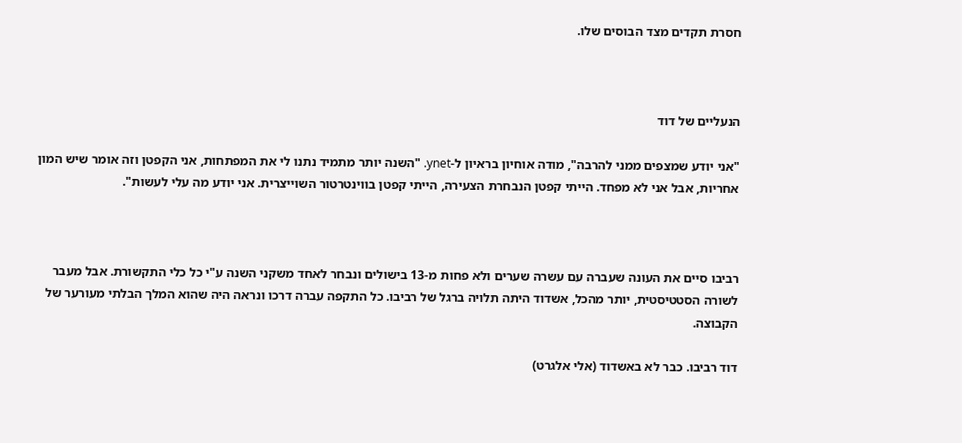חסרת תקדים מצד הבוסים שלו.



הנעליים של דוד

"אני יודע שמצפים ממני להרבה", מודה אוחיון בראיון ל-ynet. "השנה יותר מתמיד נתנו לי את המפתחות, אני הקפטן וזה אומר שיש המון אחריות, אבל אני לא מפחד. הייתי קפטן הנבחרת הצעירה, הייתי קפטן בווינטרטור השוייצרית. אני יודע מה עלי לעשות".



רביבו סיים את העונה שעברה עם עשרה שערים ולא פחות מ-13 בישולים ונבחר לאחד משקני השנה ע"י כל כלי התקשורת. אבל מעבר לשורה הסטטיסטית, יותר מהכל, אשדוד היתה תלויה ברגל של רביבו. כל התקפה עברה דרכו ונראה היה שהוא המלך הבלתי מעורער של הקבוצה.

דוד רביבו. כבר לא באשדוד (אלי אלגרט)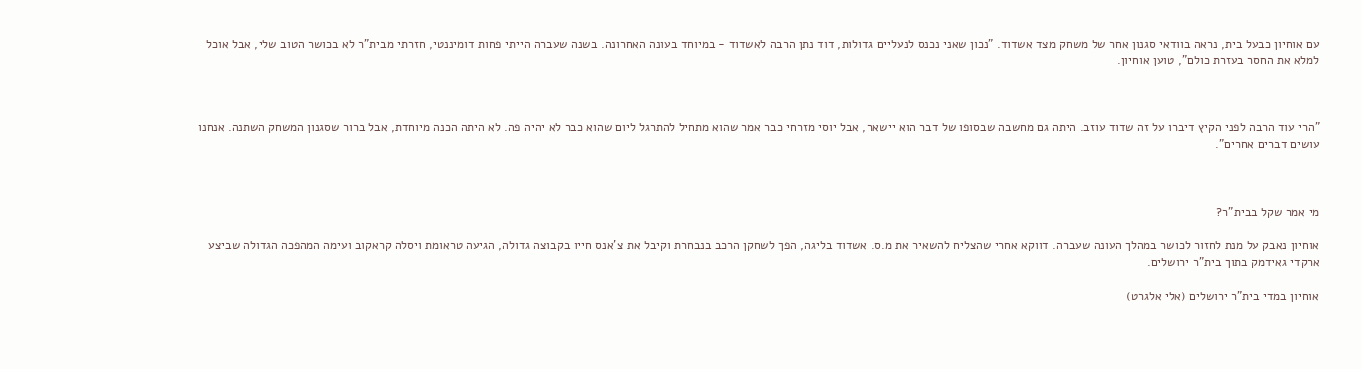עם אוחיון כבעל בית, נראה בוודאי סגנון אחר של משחק מצד אשדוד. "נכון שאני נכנס לנעליים גדולות, דוד נתן הרבה לאשדוד - במיוחד בעונה האחרונה. בשנה שעברה הייתי פחות דומיננטי, חזרתי מבית"ר לא בכושר הטוב שלי, אבל אוכל למלא את החסר בעזרת כולם", טוען אוחיון.



"הרי עוד הרבה לפני הקיץ דיברו על זה שדוד עוזב. היתה גם מחשבה שבסופו של דבר הוא יישאר, אבל יוסי מזרחי כבר אמר שהוא מתחיל להתרגל ליום שהוא כבר לא יהיה פה. לא היתה הכנה מיוחדת, אבל ברור שסגנון המשחק השתנה. אנחנו עושים דברים אחרים".



מי אמר שקל בבית"ר?

אוחיון נאבק על מנת לחזור לכושר במהלך העונה שעברה. דווקא אחרי שהצליח להשאיר את מ.ס. אשדוד בליגה, הפך לשחקן הרכב בנבחרת וקיבל את צ'אנס חייו בקבוצה גדולה, הגיעה טראומת ויסלה קראקוב ועימה המהפכה הגדולה שביצע ארקדי גאידמק בתוך בית"ר ירושלים.

אוחיון במדי בית"ר ירושלים (אלי אלגרט)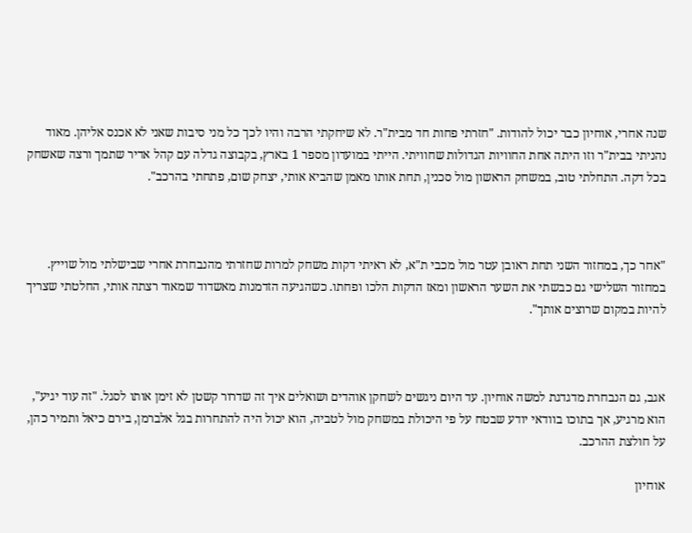שנה אחרי, אוחיון כבר יכול להודות. "חזרתי פחות חד מבית"ר. לא שיחקתי הרבה והיו לכך כל מני סיבות שאני לא אכנס אליהן. מאוד נהניתי בבית"ר וזו היתה אחת החוויות הגדולות שחוויתי. הייתי במועדון מספר 1 בארץ, בקבוצה גדלה עם קהל אדיר שתמך ורצה שאשחק בכל דקה. התחלתי טוב, במשחק הראשון מול סכנין, תחת אותו מאמן שהביא אותי, יצחק שום, פתחתי בהרכב".



"אחר כך, במחזור השני תחת ראובן עטר מול מכבי ת"א, לא ראיתי דקות משחק למרות שחזרתי מהנבחרת אחרי שבישלתי מול שוייץ. במחזור השלישי גם כבשתי את השער הראשון ומאז הדקות הלכו ופחתו. כשהגיעה הזדמנות מאשדוד שמאוד רצתה אותי, החלטתי שצריך להיות במקום שרוצים אותך".



אגב, גם הנבחרת מדגדגת למשה אוחיון. עד היום ניגשים לשחקן אוהדים ושואלים איך זה שדרור קשטן לא זימן אותו לסגל. "זה עוד יגיע", הוא מרגיע, אך בתוכו בוודאי יודע שבטח על פי היכולת במשחק מול לטביה, הוא יכול היה להתחרות בגל אלברמן, בירם כיאל ותמיר כהן, על חולצת ההרכב.

אוחיון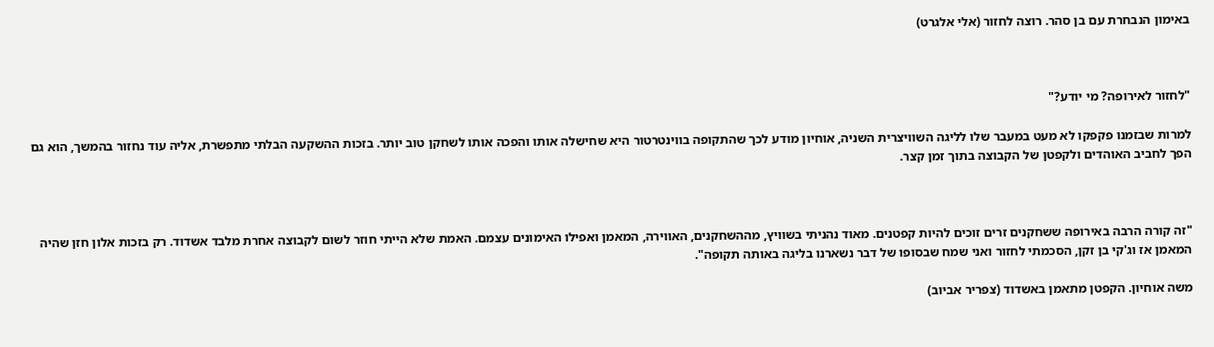באימון הנבחרת עם בן סהר. רוצה לחזור (אלי אלגרט)



"לחזור לאירופה? מי יודע?"

למרות שבזמנו פקפקו לא מעט במעבר שלו לליגה השוויצרית השניה, אוחיון מודע לכך שהתקופה בווינטרטור היא שחישלה אותו והפכה אותו לשחקן טוב יותר. בזכות ההשקעה הבלתי מתפשרת, אליה עוד נחזור בהמשך, הוא גם הפך לחביב האוהדים ולקפטן של הקבוצה בתוך זמן קצר.



"זה קורה הרבה באירופה ששחקנים זרים זוכים להיות קפטנים. מאוד נהניתי בשוויץ, מההשחקנים, האווירה, המאמן ואפילו האימונים עצמם. האמת שלא הייתי חוזר לשום לקבוצה אחרת מלבד אשדוד. רק בזכות אלון חזן שהיה המאמן אז וג'קי בן זקן, הסכמתי לחזור ואני שמח שבסופו של דבר נשארנו בליגה באותה תקופה".

משה אוחיון. הקפטן מתאמן באשדוד (צפריר אביוב)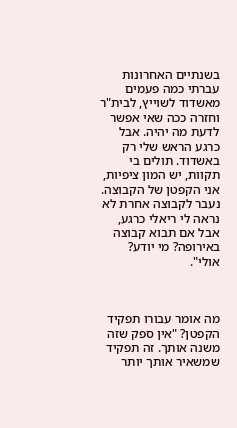בשנתיים האחרונות עברתי כמה פעמים מאשדוד לשוייץ, לבית"ר וחזרה ככה שאי אפשר לדעת מה יהיה. אבל כרגע הראש שלי רק באשדוד. תולים בי תקוות, יש המון ציפיות, אני הקפטן של הקבוצה. נעבר לקבוצה אחרת לא נראה לי ריאלי כרגע, אבל אם תבוא קבוצה באירופה? מי יודע? אולי".



מה אומר עבורו תפקיד הקפטן? "אין ספק שזה משנה אותך. זה תפקיד שמשאיר אותך יותר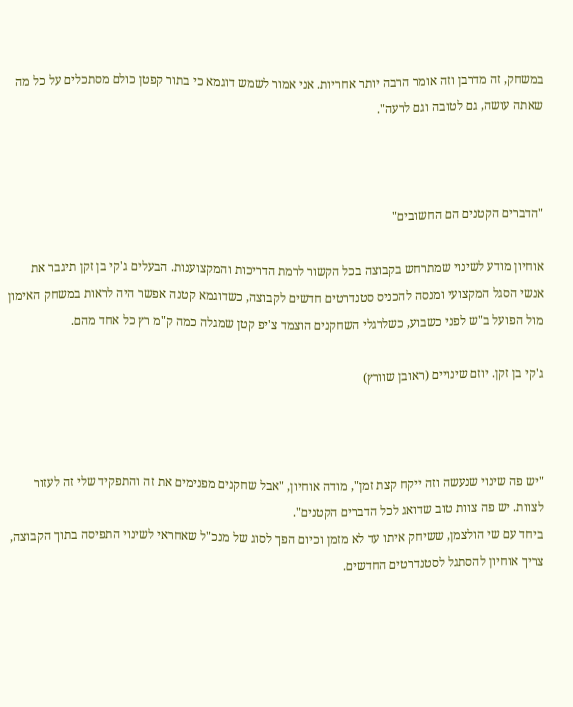במשחק, זה מדרבן וזה אומר הרבה יותר אחריות. אני אמור לשמש דוגמא כי בתור קפטן כולם מסתכלים על כל מה שאתה עושה, גם לטובה וגם לרעה".



"הדברים הקטנים הם החשובים"

אוחיון מודע לשינוי שמתרחש בקבוצה בכל הקשור לרמת הדריכות והמקצוענות. הבעלים ג'קי בן זקן תיגבר את אנשי הסגל המקצועי ומנסה להכניס סטנדרטים חדשים לקבוצה, כשדוגמא קטנה אפשר היה לראות במשחק האימון מול הפועל ב"ש לפני כשבוע, כשלרגלי השחקנים הוצמד צ'יפ קטן שמגלה כמה ק"מ רץ כל אחד מהם.

ג'קי בן זקן. יוזם שינויים (ראובן שוורץ)



"יש פה שינוי שנעשה וזה ייקח קצת זמן", מודה אוחיון, "אבל שחקנים מפנימים את זה והתפקיד שלי זה לעזור לצוות. יש פה צוות טוב שדואג לכל הדברים הקטנים".
ביחד עם שי הולצמן, ששיחק איתו עד לא מזמן וכיום הפך לסוג של מנכ"ל שאחראי לשינוי התפיסה בתוך הקבוצה, צריך אוחיון להסתגל לסטנדרטים החדשים.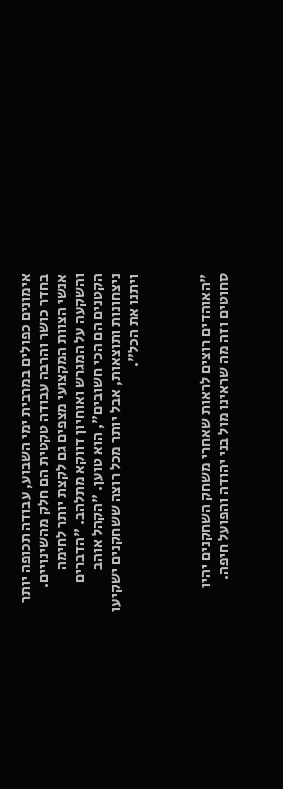אימונים כפולים במרבית ימי השבוע, עבודה תכופה יותר בחדר כושר והרבה עבודה טקטית הם חלק מהשינויים. אנשי הצוות המקצועי מצפים גם לקצת יותר לחימה והשקעה על המגרש ואוחיון דווקא מתלהב. "הדברים הקטנים הם הכי חשובים", הוא טוען. "הקהל אוהב ניצחונות ותוצאות, אבל יותר מכל רוצה ששחקנים ישקיעו ויתנו את הכל".



"האוהדים רוצים לראות שאחרי משחק השחקנים יהיו סחוטים וזה מה שראינו מול בני יהודה והפועל חיפה.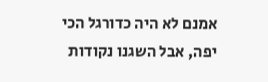אמנם לא היה כדורגל הכי יפה, אבל השגנו נקודות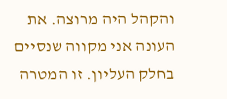והקהל היה מרוצה. את העונה אני מקווה שנסיים בחלק העליון. זו המטרה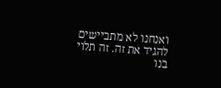ואנחנו לא מתביישים להגיד את זה. זה תלוי בנו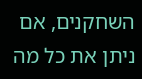השחקנים, אם ניתן את כל מה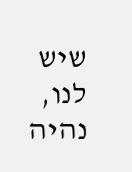שיש לנו, נהיה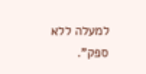למעלה ללא ספק".